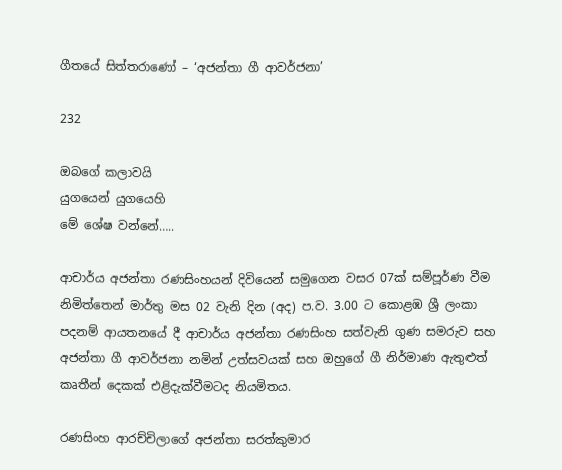ගීතයේ සිත්තරාණෝ – ‘අජන්තා ගී ආවර්ජනා’

232

ඔබගේ කලාවයි
යුගයෙන් යුගයෙහි
මේ ශේෂ වන්නේ…..

ආචාර්ය අජන්තා රණසිංහයන් දිවියෙන් සමුගෙන වසර 07ක් සම්පූර්ණ වීම නිමිත්තෙන් මාර්තු මස 02 වැනි දින (අද) ප.ව. 3.00 ට කොළඹ ශ්‍රී ලංකා පදනම් ආයතනයේ දී ආචාර්ය අජන්තා රණසිංහ සත්වැනි ගුණ සමරුව සහ අජන්තා ගී ආවර්ජනා නමින් උත්සවයක් සහ ඔහුගේ ගී නිර්මාණ ඇතුළුත් කෘතීන් දෙකක් එළිදැක්වීමටද නියමිතය.

රණසිංහ ආරච්චිලාගේ අජන්තා සරත්කුමාර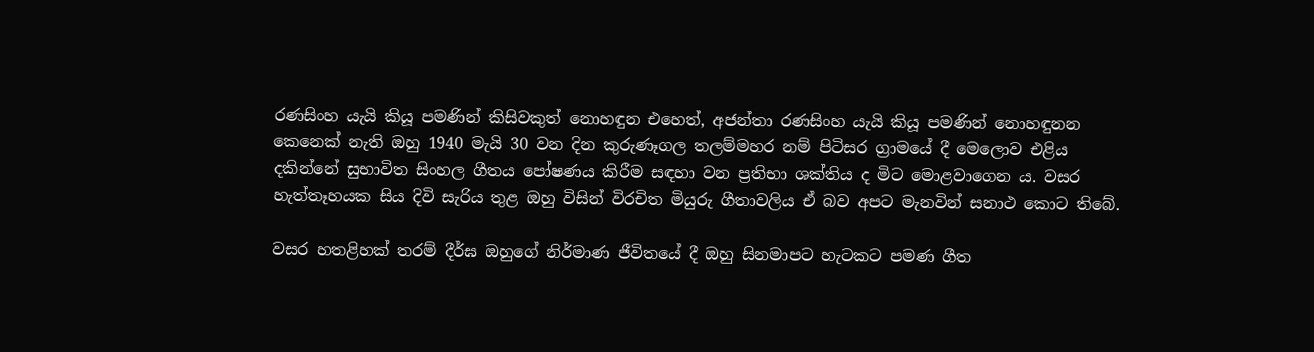රණසිංහ යැයි කියූ පමණින් කිසිවකුත් නොහඳුන එහෙත්, අජන්තා රණසිංහ යැයි කියූ පමණින් නොහඳුනන කෙනෙක් නැති ඔහු 1940 මැයි 30 වන දින කුරුණෑගල තලම්මහර නම් පිටිසර ග්‍රාමයේ දී මෙලොව එළිය දකින්නේ සුභාවිත සිංහල ගීතය පෝෂණය කිරීම සඳහා වන ප්‍රතිභා ශක්තිය ද මිට මොළවාගෙන ය. වසර හැත්තෑහයක සිය දිවි සැරිය තුළ ඔහු විසින් විරචිත මියුරු ගීතාවලිය ඒ බව අපට මැනවින් සනාථ කොට තිබේ.

වසර හතළිහක් තරම් දීර්ඝ ඔහුගේ නිර්මාණ ජීවිතයේ දී ඔහු සිනමාපට හැටකට පමණ ගීත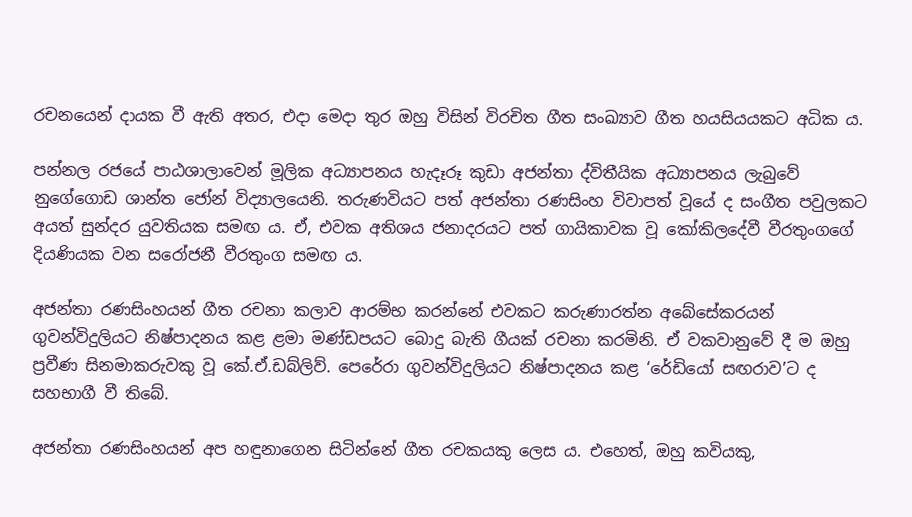රචනයෙන් දායක වී ඇති අතර, එදා මෙදා තුර ඔහු විසින් විරචිත ගීත සංඛ්‍යාව ගීත හයසියයකට අධික ය.

පන්නල රජයේ පාඨශාලාවෙන් මූලික අධ්‍යාපනය හැදෑරූ කුඩා අජන්තා ද්විතීයික අධ්‍යාපනය ලැබුවේ නුගේගොඩ ශාන්ත ජෝන් විද්‍යාලයෙනි. තරුණවියට පත් අජන්තා රණසිංහ විවාපත් වූයේ ද සංගීත පවුලකට අයත් සුන්දර යුවතියක සමඟ ය. ඒ, එවක අතිශය ජනාදරයට පත් ගායිකාවක වූ කෝකිලදේවී වීරතුංගගේ දියණියක වන සරෝජනී වීරතුංග සමඟ ය.

අජන්තා රණසිංහයන් ගීත රචනා කලාව ආරම්භ කරන්නේ එවකට කරුණාරත්න අබේසේකරයන් ගුවන්විදුලියට නිෂ්පාදනය කළ ළමා මණ්ඩපයට බොදු බැති ගීයක් රචනා කරමිනි. ඒ වකවානුවේ දී ම ඔහු ප්‍රවීණ සිනමාකරුවකු වූ කේ.ඒ.ඩබ්ලිව්. පෙරේරා ගුවන්විදුලියට නිෂ්පාදනය කළ ‘රේඩියෝ සඟරාව’ට ද සහභාගී වී තිබේ.

අජන්තා රණසිංහයන් අප හඳුනාගෙන සිටින්නේ ගීත රචකයකු ලෙස ය. එහෙත්, ඔහු කවියකු,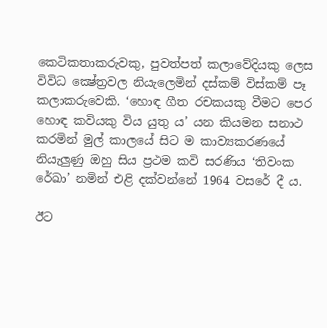කෙටිකතාකරුවකු, පුවත්පත් කලාවේදියකු ලෙස විවිධ ක්‍ෂේත්‍රවල නියැලෙමින් දස්කම් විස්කම් පෑ කලාකරුවෙකි. ‘හොඳ ගීත රචකයකු වීමට පෙර හොඳ කවියකු විය යුතු ය’ යන කියමන සනාථ කරමින් මුල් කාලයේ සිට ම කාව්‍යකරණයේ නියැලුණු ඔහු සිය ප්‍රථම කවි සරණිය ‘තිවංක රේඛා’ නමින් එළි දක්වන්නේ 1964 වසරේ දී ය.

ඊට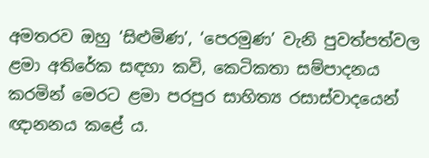අමතරව ඔහු ‘සිළුමිණ’, ‘පෙරමුණ’ වැනි පුවත්පත්වල ළමා අතිරේක සඳහා කවි, කෙටිකතා සම්පාදනය කරමින් මෙරට ළමා පරපුර සාහිත්‍ය රසාස්වාදයෙන් ඥානනය කළේ ය.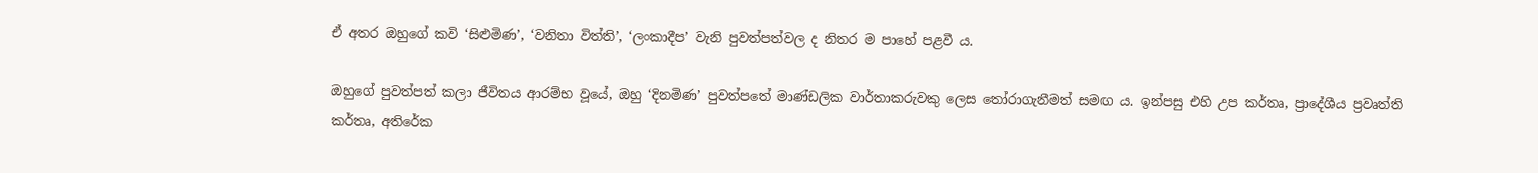ඒ අතර ඔහුගේ කවි ‘සිළුමිණ’, ‘වනිතා විත්ති’, ‘ලංකාදීප’ වැනි පුවත්පත්වල ද නිතර ම පාහේ පළවී ය.

ඔහුගේ පුවත්පත් කලා ජීවිතය ආරම්භ වූයේ, ඔහු ‘දිනමිණ’ පුවත්පතේ මාණ්ඩලික වාර්තාකරුවකු ලෙස තෝරාගැනීමත් සමඟ ය. ඉන්පසු එහි උප කර්තෘ, ප්‍රාදේශීය ප්‍රවෘත්ති කර්තෘ, අතිරේක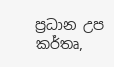ප්‍රධාන උප කර්තෘ,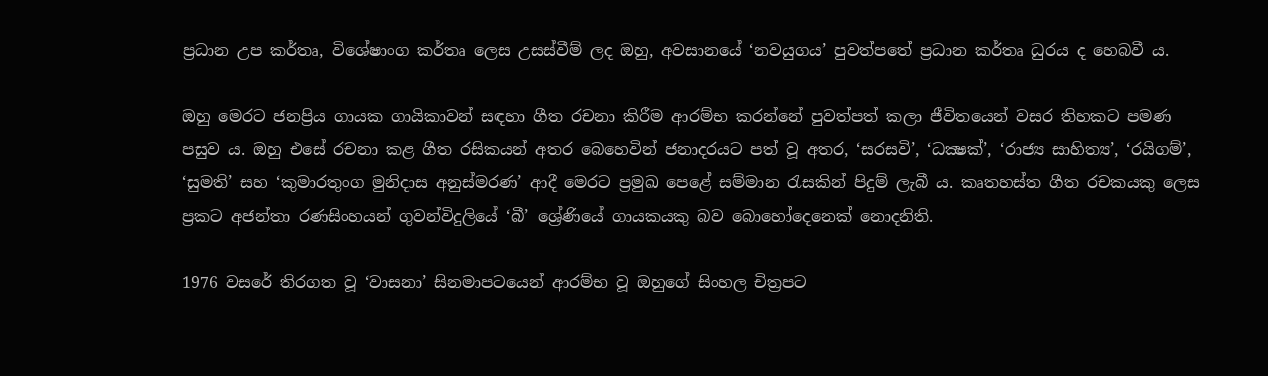ප්‍රධාන උප කර්තෘ, විශේෂාංග කර්තෘ ලෙස උසස්වීම් ලද ඔහු, අවසානයේ ‘නවයුගය’ පුවත්පතේ ප්‍රධාන කර්තෘ ධුරය ද හෙබවී ය.

ඔහු මෙරට ජනප්‍රිය ගායක ගායිකාවන් සඳහා ගීත රචනා කිරීම ආරම්භ කරන්නේ පුවත්පත් කලා ජීවිතයෙන් වසර තිහකට පමණ පසුව ය. ඔහු එසේ රචනා කළ ගීත රසිකයන් අතර බෙහෙවින් ජනාදරයට පත් වූ අතර, ‘සරසවි’, ‘ධක්‍ෂක්‍’, ‘රාජ්‍ය සාහිත්‍ය’, ‘රයිගම්’, ‘සුමති’ සහ ‘කුමාරතුංග මුනිදාස අනුස්මරණ’ ආදී මෙරට ප්‍රමුඛ පෙළේ සම්මාන රැසකින් පිදුම් ලැබී ය. කෘතහස්ත ගීත රචකයකු ලෙස ප්‍රකට අජන්තා රණසිංහයන් ගුවන්විදුලියේ ‘බී’ ශ්‍රේණියේ ගායකයකු බව බොහෝදෙනෙක් නොදනිති.

1976 වසරේ තිරගත වූ ‘වාසනා’ සිනමාපටයෙන් ආරම්භ වූ ඔහුගේ සිංහල චිත්‍රපට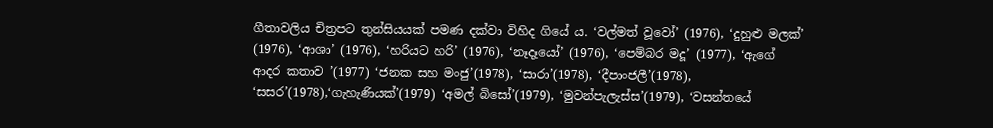ගීතාවලිය චිත්‍රපට තුන්සියයක් පමණ දක්වා විහිද ගියේ ය. ‘වල්මත් වූවෝ’ (1976), ‘දුහුළු මලක්’ (1976), ‘ආශා’ (1976), ‘හරියට හරි’ (1976), ‘නෑදෑයෝ’ (1976), ‘පෙම්බර මදූ’ (1977), ‘ඇගේ ආදර කතාව ’(1977) ‘ජනක සහ මංජු’(1978), ‘සාරා’(1978), ‘දීපාංජලී’(1978), ‘සසර’(1978),‘ගැහැණියක්’(1979) ‘අමල් බිසෝ’(1979), ‘මුවන්පැලැස්ස’(1979), ‘වසන්තයේ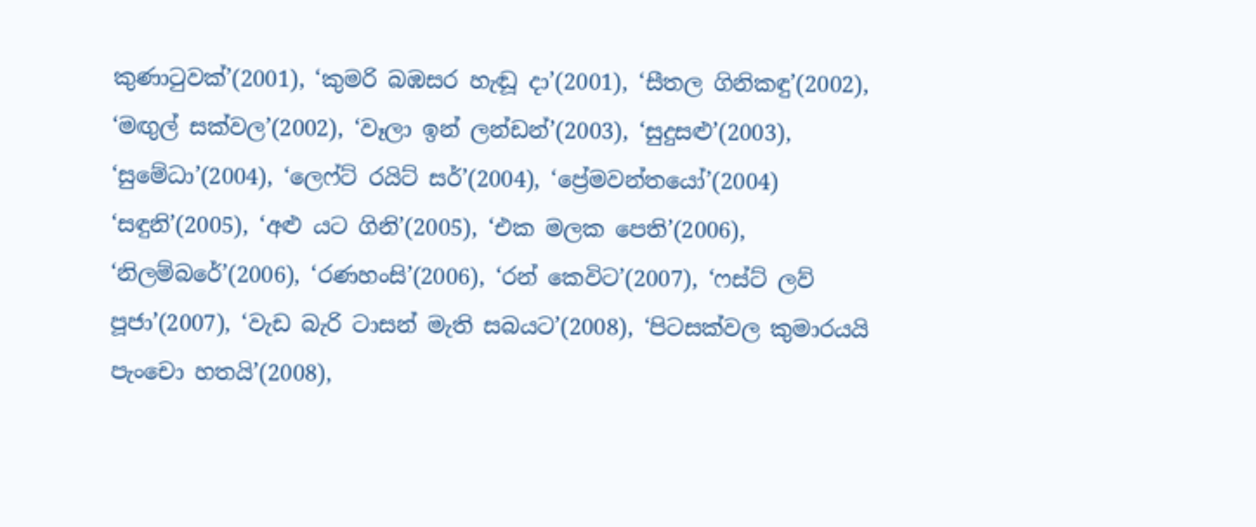කුණාටුවක්’(2001), ‘කුමරි බඹසර හැඬූ දා’(2001), ‘සීතල ගිනිකඳු’(2002), ‘මඟුල් සක්වල’(2002), ‘වෑලා ඉන් ලන්ඩන්’(2003), ‘සුදුසළු’(2003), ‘සුමේධා’(2004), ‘ලෙෆ්ට් රයිට් සර්’(2004), ‘ප්‍රේමවන්තයෝ’(2004) ‘සඳුනි’(2005), ‘අළු යට ගිනි’(2005), ‘එක මලක පෙති’(2006), ‘නිලම්බරේ’(2006), ‘රණහංසි’(2006), ‘රන් කෙවිට’(2007), ‘ෆස්ට් ලව් පූජා’(2007), ‘වැඩ බැරි ටාසන් මැති සබයට’(2008), ‘පිටසක්වල කුමාරයයි පැංචො හතයි’(2008),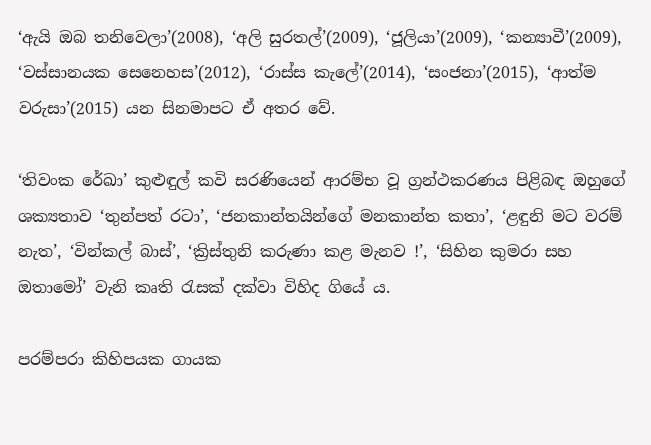‘ඇයි ඔබ තනිවෙලා’(2008), ‘අලි සුරතල්’(2009), ‘ජූලියා’(2009), ‘කන්‍යාවී’(2009), ‘වස්සානයක සෙනෙහස’(2012), ‘රාස්ස කැලේ’(2014), ‘සංජනා’(2015), ‘ආත්ම වරුසා’(2015) යන සිනමාපට ඒ අතර වේ.

‘තිවංක රේඛා’ කුළුඳුල් කවි සරණියෙන් ආරම්භ වූ ග්‍රන්ථකරණය පිළිබඳ ඔහුගේ ශක්‍යතාව ‘තුන්පත් රටා’, ‘ජනකාන්තයින්ගේ මනකාන්ත කතා’, ‘ළඳුනි මට වරම් නැත’, ‘වින්කල් බාස්’, ‘ක්‍රිස්තුනි කරුණා කළ මැනව !’, ‘සිහින කුමරා සහ ඔතාමෝ’ වැනි කෘති රැසක් දක්වා විහිද ගියේ ය.

පරම්පරා කිහිපයක ගායක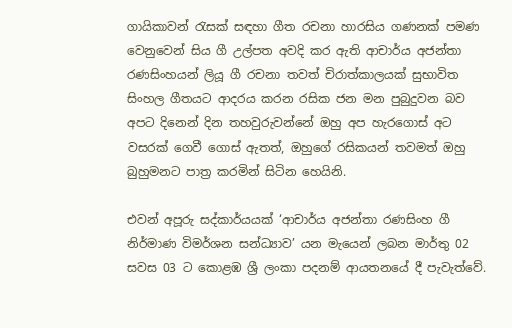ගායිකාවන් රැසක් සඳහා ගීත රචනා හාරසිය ගණනක් පමණ වෙනුවෙන් සිය ගී උල්පත අවදි කර ඇති ආචාර්ය අජන්තා රණසිංහයන් ලියූ ගී රචනා තවත් චිරාත්කාලයක් සුභාවිත සිංහල ගීතයට ආදරය කරන රසික ජන මන පුබුදුවන බව අපට දිනෙන් දින තහවුරුවන්නේ ඔහු අප හැරගොස් අට වසරක් ගෙවී ගොස් ඇතත්, ඔහුගේ රසිකයන් තවමත් ඔහු බුහුමනට පාත්‍ර කරමින් සිටින හෙයිනි.

එවන් අපූරු සද්කාර්යයක් ‘ආචාර්ය අජන්තා රණසිංහ ගී නිර්මාණ විමර්ශන සන්ධ්‍යාව’ යන මැයෙන් ලබන මාර්තු 02 සවස 03 ට කොළඹ ශ්‍රී ලංකා පදනම් ආයතනයේ දී පැවැත්වේ.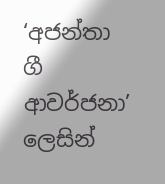‘අජන්තා ගී ආවර්ජනා’ ලෙසින්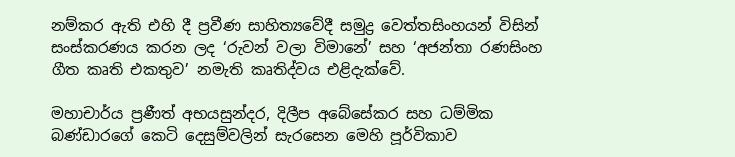නම්කර ඇති එහි දී ප්‍රවීණ සාහිත්‍යවේදී සමුද්‍ර වෙත්තසිංහයන් විසින් සංස්කරණය කරන ලද ‘රුවන් වලා විමානේ’ සහ ‘අජන්තා රණසිංහ ගීත කෘති එකතුව’ නමැති කෘතිද්වය එළිදැක්වේ.

මහාචාර්ය ප්‍රණීත් අභයසුන්දර, දිලීප අබේසේකර සහ ධම්මික බණ්ඩාරගේ කෙටි දෙසුම්වලින් සැරසෙන මෙහි පූර්විකාව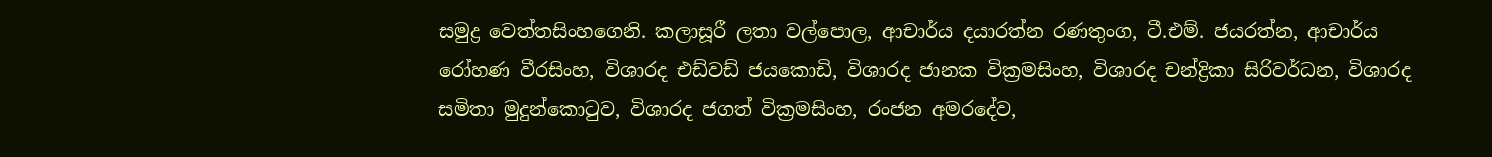සමුද්‍ර වෙත්තසිංහගෙනි. කලාසූරී ලතා වල්පොල, ආචාර්ය දයාරත්න රණතුංග, ටී.එම්. ජයරත්න, ආචාර්ය රෝහණ වීරසිංහ, විශාරද එඩ්වඩ් ජයකොඩි, විශාරද ජානක වික්‍රමසිංහ, විශාරද චන්ද්‍රිකා සිරිවර්ධන, විශාරද සමිතා මුදුන්කොටුව, විශාරද ජගත් වික්‍රමසිංහ, රංජන අමරදේව,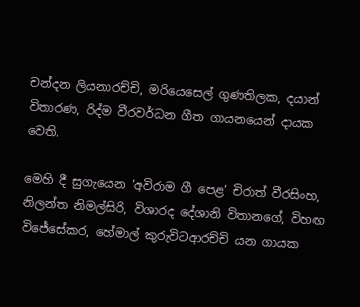චන්දන ලියනාරච්චි, මරියෙසෙල් ගුණතිලක, දයාන් විතාරණ, රිද්ම වීරවර්ධන ගීත ගායනයෙන් දායක වෙති.

මෙහි දී සුගැයෙන ‘අවිරාම ගී පෙළ’ චිරාත් වීරසිංහ, නිලන්ත නිමල්සිරි, විශාරද දේශානි විතානගේ, විහඟ විජේසේකර, හේමාල් කුරුවිටආරච්චි යන ගායක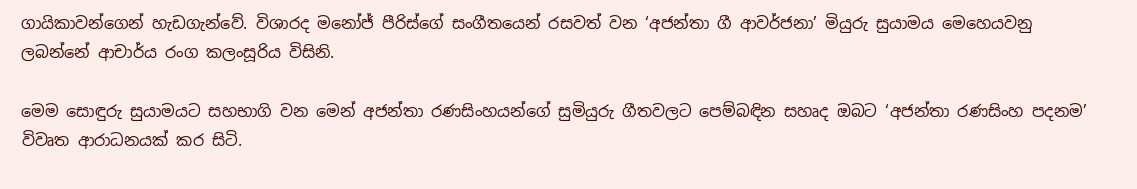ගායිකාවන්ගෙන් හැඩගැන්වේ. විශාරද මනෝජ් පීරිස්ගේ සංගීතයෙන් රසවත් වන ‘අජන්තා ගී ආවර්ජනා’ මියුරු සුයාමය මෙහෙයවනු ලබන්නේ ආචාර්ය රංග කලංසූරිය විසිනි.

මෙම සොඳුරු සුයාමයට සහභාගි වන මෙන් අජන්තා රණසිංහයන්ගේ සුමියුරු ගීතවලට පෙම්බඳින සහෘද ඔබට ‘අජන්තා රණසිංහ පදනම’ විවෘත ආරාධනයක් කර සිටි.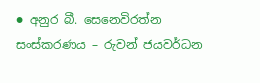● අනුර බී. සෙනෙවිරත්න
සංස්කරණය – රුවන් ජයවර්ධන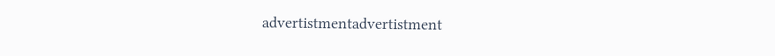advertistmentadvertistment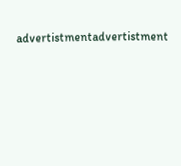advertistmentadvertistment